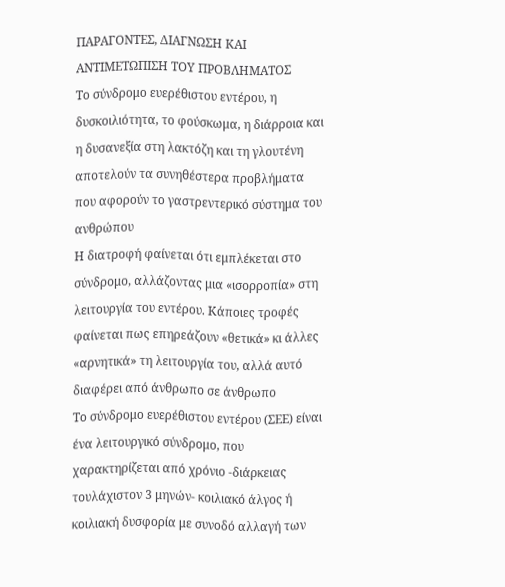ΠΑΡΑΓΟΝΤΕΣ, ΔΙΑΓΝΩΣΗ ΚΑΙ ΑΝΤΙΜΕΤΩΠΙΣΗ ΤΟΥ ΠΡΟΒΛΗΜΑΤΟΣ
Το σύνδρομο ευερέθιστου εντέρου, η δυσκοιλιότητα, το φούσκωμα, η διάρροια και η δυσανεξία στη λακτόζη και τη γλουτένη αποτελούν τα συνηθέστερα προβλήματα που αφορούν το γαστρεντερικό σύστημα του ανθρώπου
Η διατροφή φαίνεται ότι εμπλέκεται στο σύνδρομο, αλλάζοντας μια «ισορροπία» στη λειτουργία του εντέρου. Κάποιες τροφές φαίνεται πως επηρεάζουν «θετικά» κι άλλες «αρνητικά» τη λειτουργία του, αλλά αυτό διαφέρει από άνθρωπο σε άνθρωπο
Το σύνδρομο ευερέθιστου εντέρου (ΣΕΕ) είναι ένα λειτουργικό σύνδρομο, που χαρακτηρίζεται από χρόνιο -διάρκειας τουλάχιστον 3 μηνών- κοιλιακό άλγος ή κοιλιακή δυσφορία με συνοδό αλλαγή των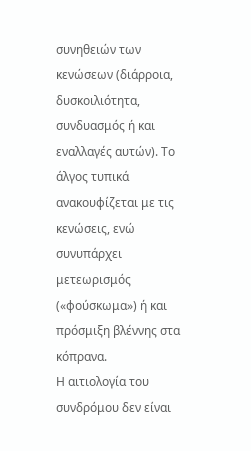συνηθειών των κενώσεων (διάρροια, δυσκοιλιότητα, συνδυασμός ή και εναλλαγές αυτών). Το άλγος τυπικά ανακουφίζεται με τις κενώσεις, ενώ συνυπάρχει μετεωρισμός («φούσκωμα») ή και πρόσμιξη βλέννης στα κόπρανα.
Η αιτιολογία του συνδρόμου δεν είναι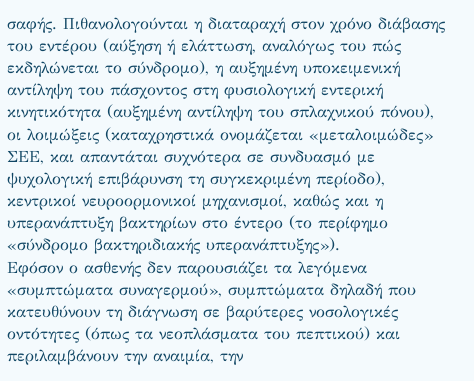σαφής. Πιθανολογούνται η διαταραχή στον χρόνο διάβασης του εντέρου (αύξηση ή ελάττωση, αναλόγως του πώς εκδηλώνεται το σύνδρομο), η αυξημένη υποκειμενική αντίληψη του πάσχοντος στη φυσιολογική εντερική κινητικότητα (αυξημένη αντίληψη του σπλαχνικού πόνου), οι λοιμώξεις (καταχρηστικά ονομάζεται «μεταλοιμώδες» ΣΕΕ, και απαντάται συχνότερα σε συνδυασμό με ψυχολογική επιβάρυνση τη συγκεκριμένη περίοδο), κεντρικοί νευροορμονικοί μηχανισμοί, καθώς και η υπερανάπτυξη βακτηρίων στο έντερο (το περίφημο «σύνδρομο βακτηριδιακής υπερανάπτυξης»).
Εφόσον ο ασθενής δεν παρουσιάζει τα λεγόμενα «συμπτώματα συναγερμού», συμπτώματα δηλαδή που κατευθύνουν τη διάγνωση σε βαρύτερες νοσολογικές οντότητες (όπως τα νεοπλάσματα του πεπτικού) και περιλαμβάνουν την αναιμία, την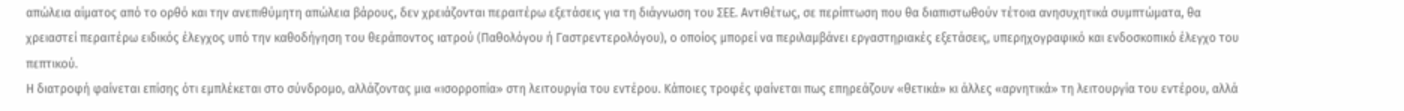απώλεια αίματος από το ορθό και την ανεπιθύμητη απώλεια βάρους, δεν χρειάζονται περαιτέρω εξετάσεις για τη διάγνωση του ΣΕΕ. Αντιθέτως, σε περίπτωση που θα διαπιστωθούν τέτοια ανησυχητικά συμπτώματα, θα χρειαστεί περαιτέρω ειδικός έλεγχος υπό την καθοδήγηση του θεράποντος ιατρού (Παθολόγου ή Γαστρεντερολόγου), ο οποίος μπορεί να περιλαμβάνει εργαστηριακές εξετάσεις, υπερηχογραφικό και ενδοσκοπικό έλεγχο του πεπτικού.
Η διατροφή φαίνεται επίσης ότι εμπλέκεται στο σύνδρομο, αλλάζοντας μια «ισορροπία» στη λειτουργία του εντέρου. Κάποιες τροφές φαίνεται πως επηρεάζουν «θετικά» κι άλλες «αρνητικά» τη λειτουργία του εντέρου, αλλά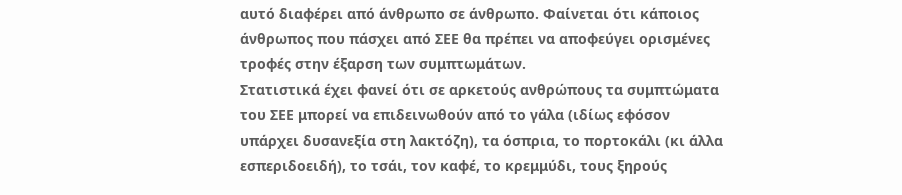αυτό διαφέρει από άνθρωπο σε άνθρωπο. Φαίνεται ότι κάποιος άνθρωπος που πάσχει από ΣΕΕ θα πρέπει να αποφεύγει ορισμένες τροφές στην έξαρση των συμπτωμάτων.
Στατιστικά έχει φανεί ότι σε αρκετούς ανθρώπους τα συμπτώματα του ΣΕΕ μπορεί να επιδεινωθούν από το γάλα (ιδίως εφόσον υπάρχει δυσανεξία στη λακτόζη), τα όσπρια, το πορτοκάλι (κι άλλα εσπεριδοειδή), το τσάι, τον καφέ, το κρεμμύδι, τους ξηρούς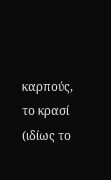καρπούς, το κρασί (ιδίως το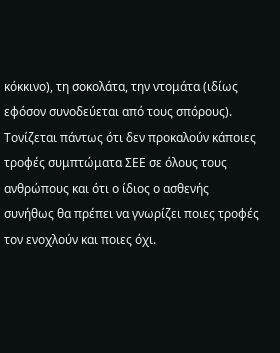κόκκινο), τη σοκολάτα, την ντομάτα (ιδίως εφόσον συνοδεύεται από τους σπόρους). Τονίζεται πάντως ότι δεν προκαλούν κάποιες τροφές συμπτώματα ΣΕΕ σε όλους τους ανθρώπους και ότι ο ίδιος ο ασθενής συνήθως θα πρέπει να γνωρίζει ποιες τροφές τον ενοχλούν και ποιες όχι.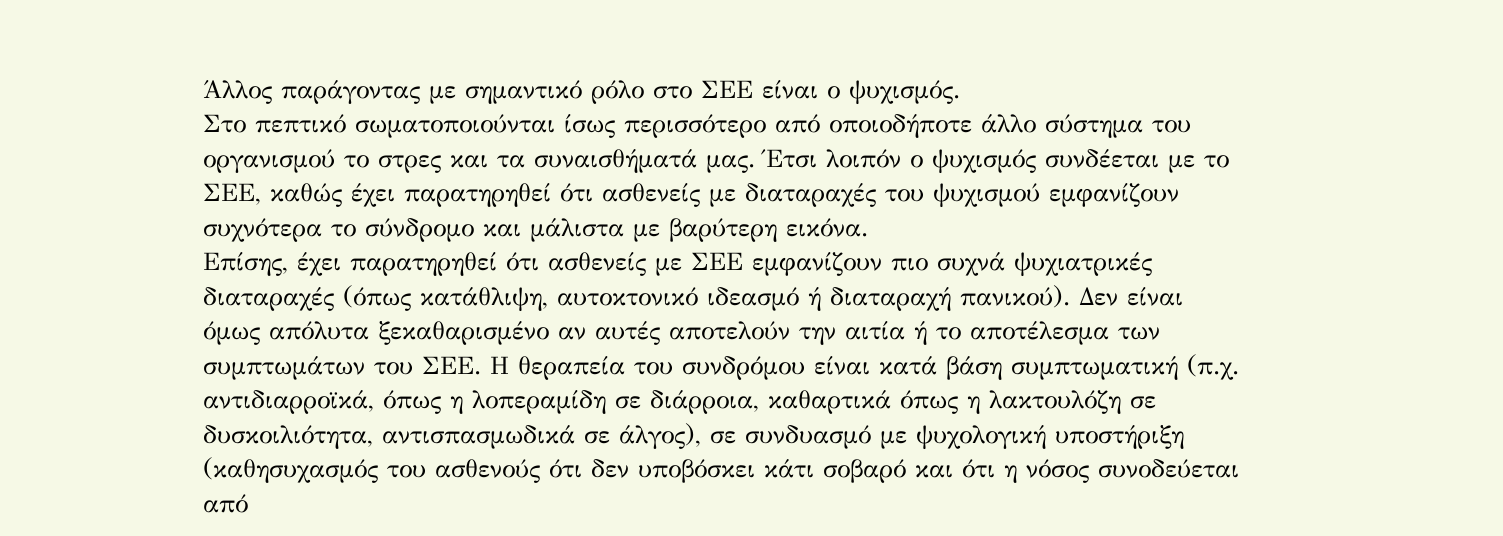Άλλος παράγοντας με σημαντικό ρόλο στο ΣΕΕ είναι ο ψυχισμός.
Στο πεπτικό σωματοποιούνται ίσως περισσότερο από οποιοδήποτε άλλο σύστημα του οργανισμού το στρες και τα συναισθήματά μας. Έτσι λοιπόν ο ψυχισμός συνδέεται με το ΣΕΕ, καθώς έχει παρατηρηθεί ότι ασθενείς με διαταραχές του ψυχισμού εμφανίζουν συχνότερα το σύνδρομο και μάλιστα με βαρύτερη εικόνα.
Επίσης, έχει παρατηρηθεί ότι ασθενείς με ΣΕΕ εμφανίζουν πιο συχνά ψυχιατρικές διαταραχές (όπως κατάθλιψη, αυτοκτονικό ιδεασμό ή διαταραχή πανικού). Δεν είναι όμως απόλυτα ξεκαθαρισμένο αν αυτές αποτελούν την αιτία ή το αποτέλεσμα των συμπτωμάτων του ΣΕΕ. Η θεραπεία του συνδρόμου είναι κατά βάση συμπτωματική (π.χ. αντιδιαρροϊκά, όπως η λοπεραμίδη σε διάρροια, καθαρτικά όπως η λακτουλόζη σε δυσκοιλιότητα, αντισπασμωδικά σε άλγος), σε συνδυασμό με ψυχολογική υποστήριξη (καθησυχασμός του ασθενούς ότι δεν υποβόσκει κάτι σοβαρό και ότι η νόσος συνοδεύεται από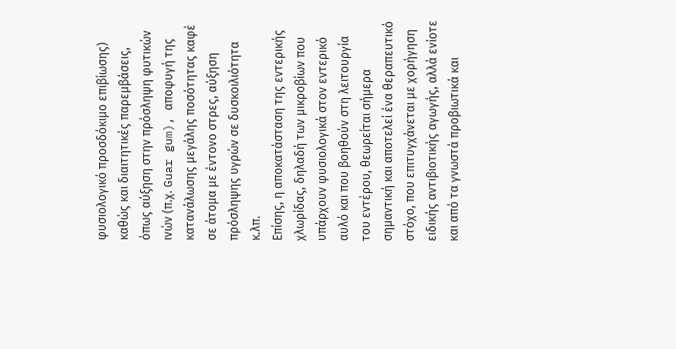φυσιολογικό προσδόκιμο επιβίωσης) καθώς και διαιτητικές παρεμβάσεις, όπως αύξηση στην πρόσληψη φυτικών ινών (π.χ. Guar gum), αποφυγή της κατανάλωσης μεγάλης ποσότητας καφέ σε άτομα με έντονο στρες, αύξηση πρόσληψης υγρών σε δυσκοιλιότητα κ.λπ.
Επίσης, η αποκατάσταση της εντερικής χλωρίδας, δηλαδή των μικροβίων που υπάρχουν φυσιολογικά στον εντερικό αυλό και που βοηθούν στη λειτουργία του εντέρου, θεωρείται σήμερα σημαντική και αποτελεί ένα θεραπευτικό στόχο, που επιτυγχάνεται με χορήγηση ειδικής αντιβιοτικής αγωγής, αλλά ενίοτε και από τα γνωστά προβιωτικά και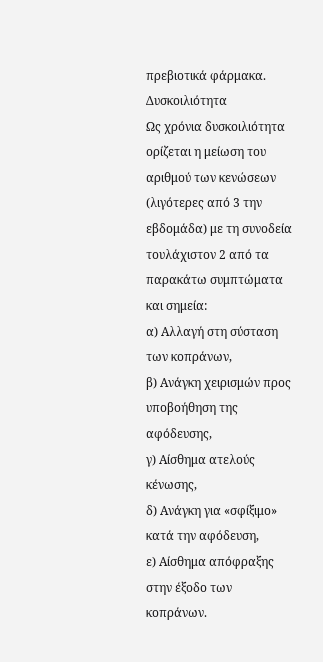πρεβιοτικά φάρμακα.
Δυσκοιλιότητα
Ως χρόνια δυσκοιλιότητα ορίζεται η μείωση του αριθμού των κενώσεων (λιγότερες από 3 την εβδομάδα) με τη συνοδεία τουλάχιστον 2 από τα παρακάτω συμπτώματα και σημεία:
α) Αλλαγή στη σύσταση των κοπράνων,
β) Ανάγκη χειρισμών προς υποβοήθηση της αφόδευσης,
γ) Αίσθημα ατελούς κένωσης,
δ) Ανάγκη για «σφίξιμο» κατά την αφόδευση,
ε) Αίσθημα απόφραξης στην έξοδο των κοπράνων.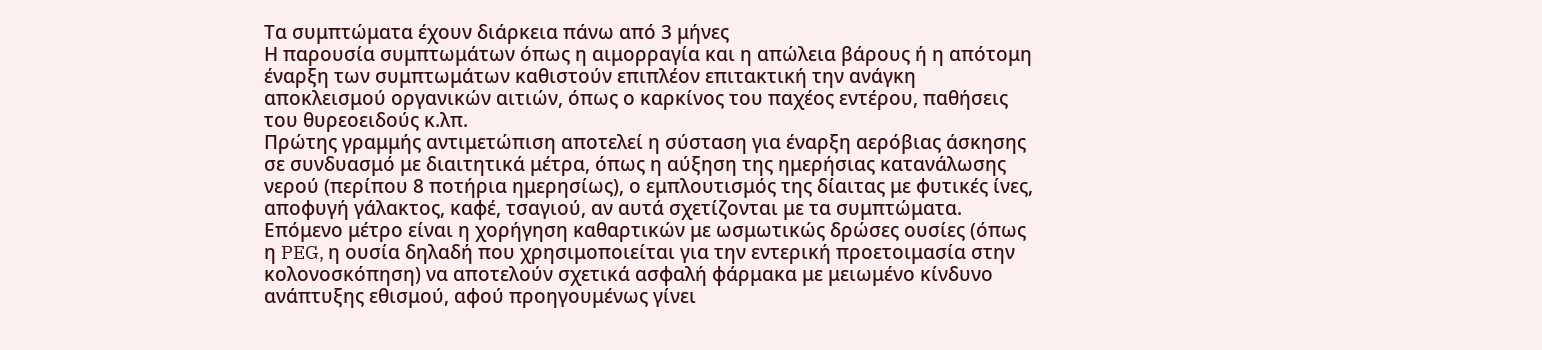Τα συμπτώματα έχουν διάρκεια πάνω από 3 μήνες
Η παρουσία συμπτωμάτων όπως η αιμορραγία και η απώλεια βάρους ή η απότομη έναρξη των συμπτωμάτων καθιστούν επιπλέον επιτακτική την ανάγκη αποκλεισμού οργανικών αιτιών, όπως ο καρκίνος του παχέος εντέρου, παθήσεις του θυρεοειδούς κ.λπ.
Πρώτης γραμμής αντιμετώπιση αποτελεί η σύσταση για έναρξη αερόβιας άσκησης σε συνδυασμό με διαιτητικά μέτρα, όπως η αύξηση της ημερήσιας κατανάλωσης νερού (περίπου 8 ποτήρια ημερησίως), ο εμπλουτισμός της δίαιτας με φυτικές ίνες, αποφυγή γάλακτος, καφέ, τσαγιού, αν αυτά σχετίζονται με τα συμπτώματα.
Επόμενο μέτρο είναι η χορήγηση καθαρτικών με ωσμωτικώς δρώσες ουσίες (όπως η PEG, η ουσία δηλαδή που χρησιμοποιείται για την εντερική προετοιμασία στην κολονοσκόπηση) να αποτελούν σχετικά ασφαλή φάρμακα με μειωμένο κίνδυνο ανάπτυξης εθισμού, αφού προηγουμένως γίνει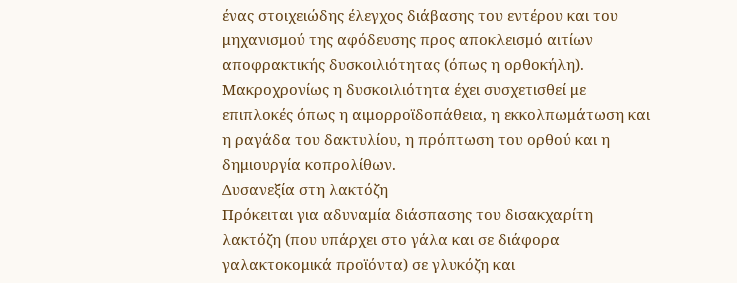ένας στοιχειώδης έλεγχος διάβασης του εντέρου και του μηχανισμού της αφόδευσης προς αποκλεισμό αιτίων αποφρακτικής δυσκοιλιότητας (όπως η ορθοκήλη). Μακροχρονίως η δυσκοιλιότητα έχει συσχετισθεί με επιπλοκές όπως η αιμορροϊδοπάθεια, η εκκολπωμάτωση και η ραγάδα του δακτυλίου, η πρόπτωση του ορθού και η δημιουργία κοπρολίθων.
Δυσανεξία στη λακτόζη
Πρόκειται για αδυναμία διάσπασης του δισακχαρίτη λακτόζη (που υπάρχει στο γάλα και σε διάφορα γαλακτοκομικά προϊόντα) σε γλυκόζη και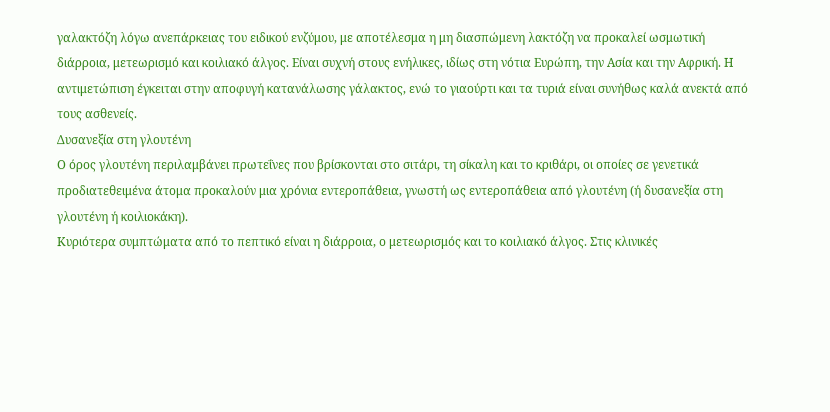γαλακτόζη λόγω ανεπάρκειας του ειδικού ενζύμου, με αποτέλεσμα η μη διασπώμενη λακτόζη να προκαλεί ωσμωτική διάρροια, μετεωρισμό και κοιλιακό άλγος. Είναι συχνή στους ενήλικες, ιδίως στη νότια Ευρώπη, την Ασία και την Αφρική. Η αντιμετώπιση έγκειται στην αποφυγή κατανάλωσης γάλακτος, ενώ το γιαούρτι και τα τυριά είναι συνήθως καλά ανεκτά από τους ασθενείς.
Δυσανεξία στη γλουτένη
Ο όρος γλουτένη περιλαμβάνει πρωτεΐνες που βρίσκονται στο σιτάρι, τη σίκαλη και το κριθάρι, οι οποίες σε γενετικά προδιατεθειμένα άτομα προκαλούν μια χρόνια εντεροπάθεια, γνωστή ως εντεροπάθεια από γλουτένη (ή δυσανεξία στη γλουτένη ή κοιλιοκάκη).
Κυριότερα συμπτώματα από το πεπτικό είναι η διάρροια, ο μετεωρισμός και το κοιλιακό άλγος. Στις κλινικές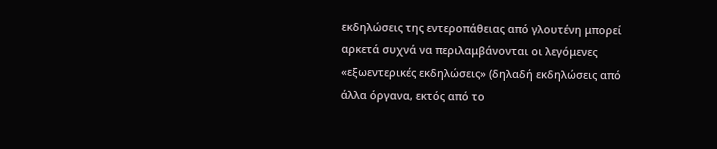εκδηλώσεις της εντεροπάθειας από γλουτένη μπορεί αρκετά συχνά να περιλαμβάνονται οι λεγόμενες «εξωεντερικές εκδηλώσεις» (δηλαδή εκδηλώσεις από άλλα όργανα, εκτός από το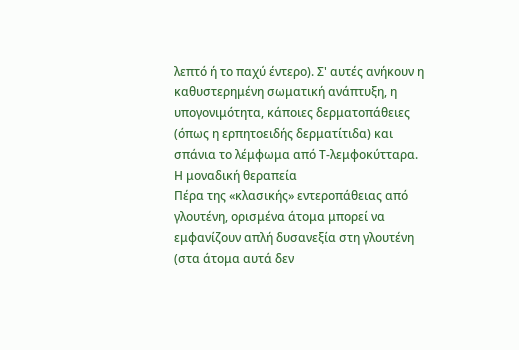λεπτό ή το παχύ έντερο). Σ' αυτές ανήκουν η καθυστερημένη σωματική ανάπτυξη, η υπογονιμότητα, κάποιες δερματοπάθειες (όπως η ερπητοειδής δερματίτιδα) και σπάνια το λέμφωμα από Τ-λεμφοκύτταρα.
Η μοναδική θεραπεία
Πέρα της «κλασικής» εντεροπάθειας από γλουτένη, ορισμένα άτομα μπορεί να εμφανίζουν απλή δυσανεξία στη γλουτένη (στα άτομα αυτά δεν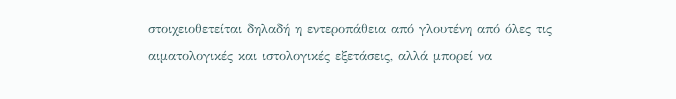στοιχειοθετείται δηλαδή η εντεροπάθεια από γλουτένη από όλες τις αιματολογικές και ιστολογικές εξετάσεις, αλλά μπορεί να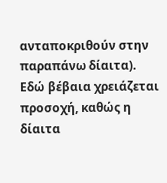ανταποκριθούν στην παραπάνω δίαιτα). Εδώ βέβαια χρειάζεται προσοχή, καθώς η δίαιτα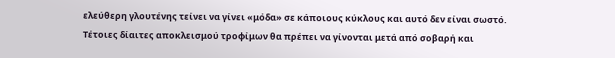ελεύθερη γλουτένης τείνει να γίνει «μόδα» σε κάποιους κύκλους και αυτό δεν είναι σωστό. Τέτοιες δίαιτες αποκλεισμού τροφίμων θα πρέπει να γίνονται μετά από σοβαρή και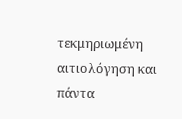τεκμηριωμένη αιτιολόγηση και πάντα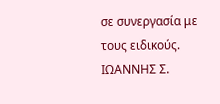σε συνεργασία με τους ειδικούς.
ΙΩΑΝΝΗΣ Σ.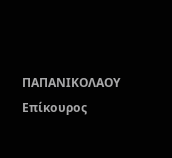ΠΑΠΑΝΙΚΟΛΑΟΥ
Επίκουρος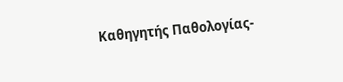Καθηγητής Παθολογίας-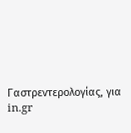Γαστρεντερολογίας, για in.gr